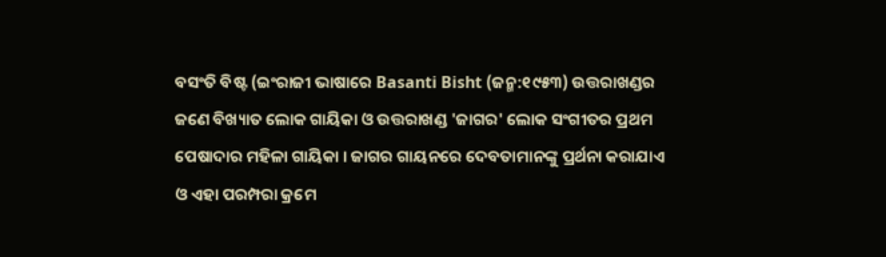ବସଂତି ବିଷ୍ଟ (ଇଂରାଜୀ ଭାଷାରେ Basanti Bisht (ଜନ୍ମ:୧୯୫୩) ଉତ୍ତରାଖଣ୍ଡର ଜଣେ ବିଖ୍ୟାତ ଲୋକ ଗାୟିକା ଓ ଉତ୍ତରାଖଣ୍ଡ 'ଜାଗର' ଲୋକ ସଂଗୀତର ପ୍ରଥମ ପେଷାଦାର ମହିଳା ଗାୟିକା । ଜାଗର ଗାୟନରେ ଦେବତାମାନଙ୍କୁ ପ୍ରର୍ଥନା କରାଯାଏ ଓ ଏହା ପରମ୍ପରା କ୍ରମେ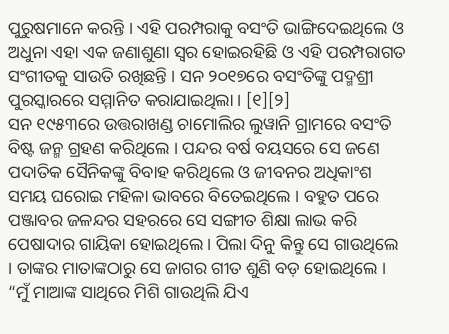ପୁରୁଷମାନେ କରନ୍ତି । ଏହି ପରମ୍ପରାକୁ ବସଂତି ଭାଙ୍ଗିଦେଇଥିଲେ ଓ ଅଧୁନା ଏହା ଏକ ଜଣାଶୁଣା ସ୍ୱର ହୋଇରହିଛି ଓ ଏହି ପରମ୍ପରାଗତ ସଂଗୀତକୁ ସାଉତି ରଖିଛନ୍ତି । ସନ ୨୦୧୭ରେ ବସଂତିଙ୍କୁ ପଦ୍ମଶ୍ରୀ ପୁରସ୍କାରରେ ସମ୍ମାନିତ କରାଯାଇଥିଲା । [୧][୨]
ସନ ୧୯୫୩ରେ ଉତ୍ତରାଖଣ୍ଡ ଚାମୋଲିର ଲୁୱାନି ଗ୍ରାମରେ ବସଂତି ବିଷ୍ଟ ଜନ୍ମ ଗ୍ରହଣ କରିଥିଲେ । ପନ୍ଦର ବର୍ଷ ବୟସରେ ସେ ଜଣେ ପଦାତିକ ସୈନିକଙ୍କୁ ବିବାହ କରିଥିଲେ ଓ ଜୀବନର ଅଧିକାଂଶ ସମୟ ଘରୋଇ ମହିଳା ଭାବରେ ବିତେଇଥିଲେ । ବହୁତ ପରେ ପଞ୍ଜାବର ଜଳନ୍ଦର ସହରରେ ସେ ସଙ୍ଗୀତ ଶିକ୍ଷା ଲାଭ କରି ପେଷାଦାର ଗାୟିକା ହୋଇଥିଲେ । ପିଲା ଦିନୁ କିନ୍ତୁ ସେ ଗାଉଥିଲେ । ତାଙ୍କର ମାତାଙ୍କଠାରୁ ସେ ଜାଗର ଗୀତ ଶୁଣି ବଡ଼ ହୋଇଥିଲେ ।
“ମୁଁ ମାଆଙ୍କ ସାଥିରେ ମିଶି ଗାଉଥିଲି ଯିଏ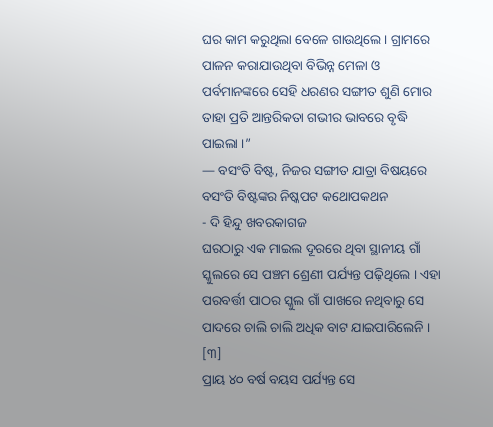ଘର କାମ କରୁଥିଲା ବେଳେ ଗାଉଥିଲେ । ଗ୍ରାମରେ ପାଳନ କରାଯାଉଥିବା ବିଭିନ୍ନ ମେଳା ଓ ପର୍ବମାନଙ୍କରେ ସେହି ଧରଣର ସଙ୍ଗୀତ ଶୁଣି ମୋର ତାହା ପ୍ରତି ଆନ୍ତରିକତା ଗଭୀର ଭାବରେ ବୃଦ୍ଧି ପାଇଲା ।”
— ବସଂତି ବିଷ୍ଟ, ନିଜର ସଙ୍ଗୀତ ଯାତ୍ରା ବିଷୟରେ ବସଂତି ବିଷ୍ଟଙ୍କର ନିଷ୍କପଟ କଥୋପକଥନ
- ଦି ହିନ୍ଦୁ ଖବରକାଗଜ
ଘରଠାରୁ ଏକ ମାଇଲ ଦୂରରେ ଥିବା ସ୍ଥାନୀୟ ଗାଁ ସ୍କୁଲରେ ସେ ପଞ୍ଚମ ଶ୍ରେଣୀ ପର୍ଯ୍ୟନ୍ତ ପଢ଼ିଥିଲେ । ଏହା ପରବର୍ତ୍ତୀ ପାଠର ସ୍କୁଲ ଗାଁ ପାଖରେ ନଥିବାରୁ ସେ ପାଦରେ ଚାଲି ଚାଲି ଅଧିକ ବାଟ ଯାଇପାରିଲେନି । [୩]
ପ୍ରାୟ ୪୦ ବର୍ଷ ବୟସ ପର୍ଯ୍ୟନ୍ତ ସେ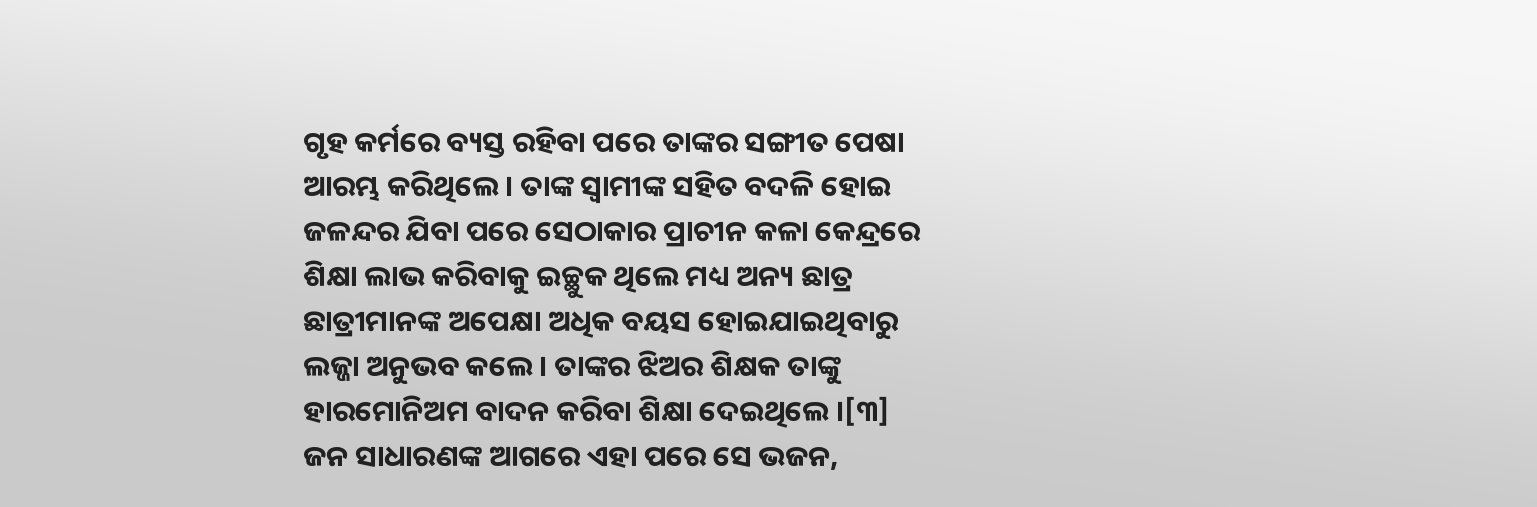ଗୃହ କର୍ମରେ ବ୍ୟସ୍ତ ରହିବା ପରେ ତାଙ୍କର ସଙ୍ଗୀତ ପେଷା ଆରମ୍ଭ କରିଥିଲେ । ତାଙ୍କ ସ୍ୱାମୀଙ୍କ ସହିତ ବଦଳି ହୋଇ ଜଳନ୍ଦର ଯିବା ପରେ ସେଠାକାର ପ୍ରାଚୀନ କଳା କେନ୍ଦ୍ରରେ ଶିକ୍ଷା ଲାଭ କରିବାକୁ ଇଚ୍ଛୁକ ଥିଲେ ମଧ୍ୟ ଅନ୍ୟ ଛାତ୍ର ଛାତ୍ରୀମାନଙ୍କ ଅପେକ୍ଷା ଅଧିକ ବୟସ ହୋଇଯାଇଥିବାରୁ ଲଜ୍ଜା ଅନୁଭବ କଲେ । ତାଙ୍କର ଝିଅର ଶିକ୍ଷକ ତାଙ୍କୁ ହାରମୋନିଅମ ବାଦନ କରିବା ଶିକ୍ଷା ଦେଇଥିଲେ ।[୩] ଜନ ସାଧାରଣଙ୍କ ଆଗରେ ଏହା ପରେ ସେ ଭଜନ,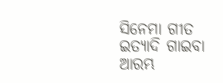ସିନେମା ଗୀତ ଇତ୍ୟାଦି ଗାଇବା ଆରମ୍ଭ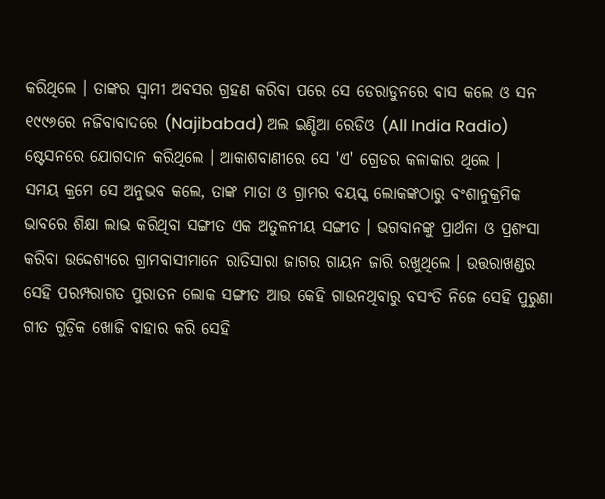କରିଥିଲେ । ତାଙ୍କର ସ୍ୱାମୀ ଅବସର ଗ୍ରହଣ କରିବା ପରେ ସେ ଡେରାଡୁନରେ ବାସ କଲେ ଓ ସନ ୧୯୯୬ରେ ନଜିବାବାଦରେ (Najibabad) ଅଲ ଇଣ୍ଡିଆ ରେଡିଓ (All India Radio) ଷ୍ଟେସନରେ ଯୋଗଦାନ କରିଥିଲେ । ଆକାଶବାଣୀରେ ସେ 'ଏ' ଗ୍ରେଡର କଳାକାର ଥିଲେ ।
ସମୟ କ୍ରମେ ସେ ଅନୁଭବ କଲେ, ତାଙ୍କ ମାତା ଓ ଗ୍ରାମର ବୟସ୍କ ଲୋକଙ୍କଠାରୁ ବଂଶାନୁକ୍ରମିକ ଭାବରେ ଶିକ୍ଷା ଲାଭ କରିଥିବା ସଙ୍ଗୀତ ଏକ ଅତୁଳନୀୟ ସଙ୍ଗୀତ । ଭଗବାନଙ୍କୁ ପ୍ରାର୍ଥନା ଓ ପ୍ରଶଂସା କରିବା ଉଦ୍ଦେଶ୍ୟରେ ଗ୍ରାମବାସୀମାନେ ରାତିସାରା ଜାଗର ଗାୟନ ଜାରି ରଖୁଥିଲେ । ଉତ୍ତରାଖଣ୍ଡର ସେହି ପରମ୍ପରାଗତ ପୁରାତନ ଲୋକ ସଙ୍ଗୀତ ଆଉ କେହି ଗାଉନଥିବାରୁ ବସଂତି ନିଜେ ସେହି ପୁରୁଣା ଗୀତ ଗୁଡ଼ିକ ଖୋଜି ବାହାର କରି ସେହି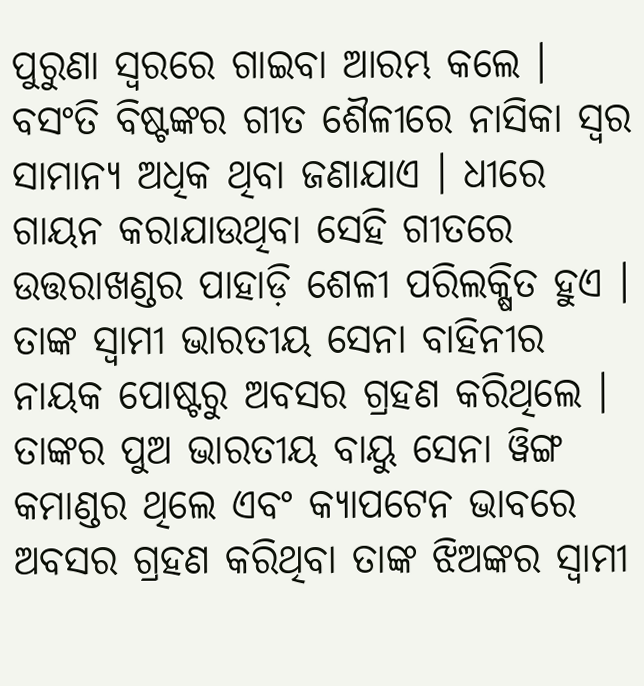ପୁରୁଣା ସ୍ୱରରେ ଗାଇବା ଆରମ୍ଭ କଲେ ।
ବସଂତି ବିଷ୍ଟଙ୍କର ଗୀତ ଶୈଳୀରେ ନାସିକା ସ୍ୱର ସାମାନ୍ୟ ଅଧିକ ଥିବା ଜଣାଯାଏ । ଧୀରେ ଗାୟନ କରାଯାଉଥିବା ସେହି ଗୀତରେ ଉତ୍ତରାଖଣ୍ଡର ପାହାଡ଼ି ଶେଳୀ ପରିଲକ୍ଷିତ ହୁଏ ।
ତାଙ୍କ ସ୍ୱାମୀ ଭାରତୀୟ ସେନା ବାହିନୀର ନାୟକ ପୋଷ୍ଟରୁ ଅବସର ଗ୍ରହଣ କରିଥିଲେ । ତାଙ୍କର ପୁଅ ଭାରତୀୟ ବାୟୁ ସେନା ୱିଙ୍ଗ କମାଣ୍ଡର ଥିଲେ ଏବଂ କ୍ୟାପଟେନ ଭାବରେ ଅବସର ଗ୍ରହଣ କରିଥିବା ତାଙ୍କ ଝିଅଙ୍କର ସ୍ୱାମୀ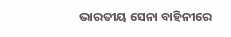ଭାରତୀୟ ସେନା ବାହିନୀରେ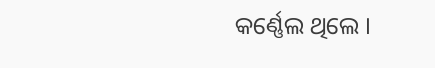କର୍ଣ୍ଣେଲ ଥିଲେ ।